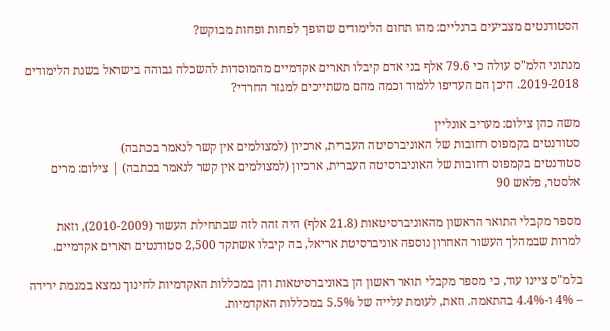הסטודנטים מצביעים ברגליים: מהו תחום הלימודים שהופך לפחות ופחות מבוקש?

מנתוני הלמ"ס עולה כי 79.6 אלף בני אדם קיבלו תארים אקדמיים מהמוסדות להשכלה גבוהה בישראל בשנת הלימודים 2019-2018. היכן הם העדיפו ללמוד וכמה מהם משתייכים למגזר החרדי?

משה כהן צילום: מעריב אונליין
סטודנטים בקמפוס רחובות של האוניברסיטה העברית, ארכיון (למצולמים אין קשר לנאמר בכתבה)
סטודנטים בקמפוס רחובות של האוניברסיטה העברית, ארכיון (למצולמים אין קשר לנאמר בכתבה) | צילום: מרים אלסטר, פלאש 90

מספר מקבלי התואר הראשון מהאוניברסיטאות (21.8 אלף) היה זהה לזה שבתחילת העשור (2010-2009), וזאת למרות שבמהלך העשור האחרון נוספה אוניברסיטת אריאל, בה קיבלו אשתקד 2,500 סטודנטים תארים אקדמיים.

בלמ"ס ציינו עוד, כי מספר מקבלי תואר ראשון הן באוניברסיטאות והן במכללות האקדמיות לחינוך נמצא במגמת ירידה – 4% ו-4.4% בהתאמה. וזאת, לעומת עלייה של 5.5% במכללות האקדמיות.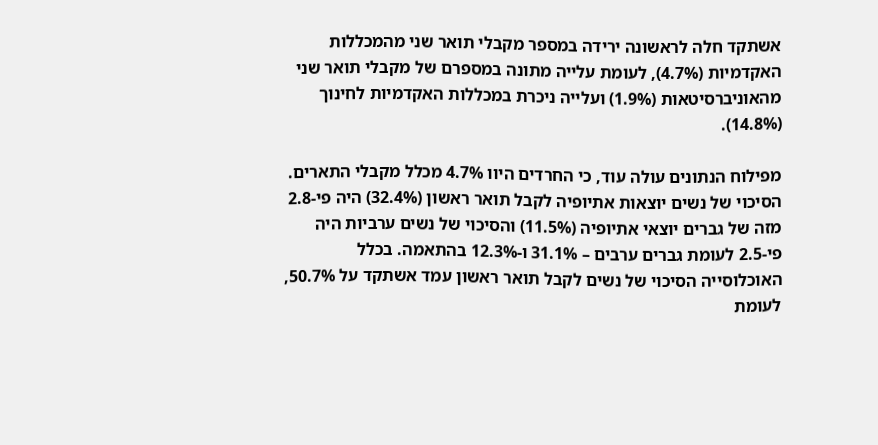אשתקד חלה לראשונה ירידה במספר מקבלי תואר שני מהמכללות האקדמיות (4.7%), לעומת עלייה מתונה במספרם של מקבלי תואר שני מהאוניברסיטאות (1.9%) ועלייה ניכרת במכללות האקדמיות לחינוך (14.8%).

מפילוח הנתונים עולה עוד, כי החרדים היוו 4.7% מכלל מקבלי התארים. הסיכוי של נשים יוצאות אתיופיה לקבל תואר ראשון (32.4%) היה פי-2.8 מזה של גברים יוצאי אתיופיה (11.5%) והסיכוי של נשים ערביות היה פי-2.5 לעומת גברים ערבים – 31.1% ו-12.3% בהתאמה. בכלל האוכלוסייה הסיכוי של נשים לקבל תואר ראשון עמד אשתקד על 50.7%, לעומת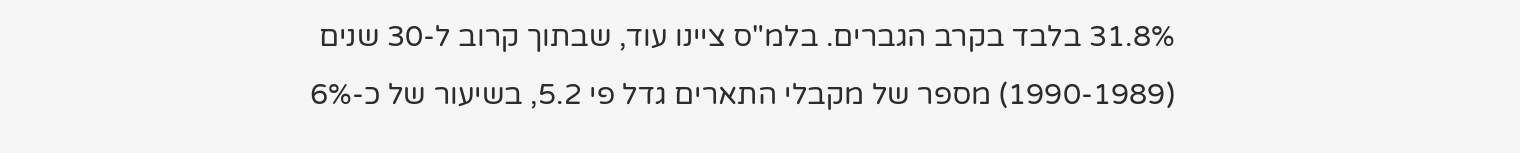31.8% בלבד בקרב הגברים. בלמ"ס ציינו עוד, שבתוך קרוב ל-30 שנים (1990-1989) מספר של מקבלי התארים גדל פי 5.2, בשיעור של כ-6%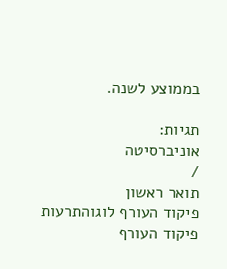בממוצע לשנה.

תגיות:
אוניברסיטה
/
תואר ראשון
פיקוד העורף לוגוהתרעות פיקוד העורף